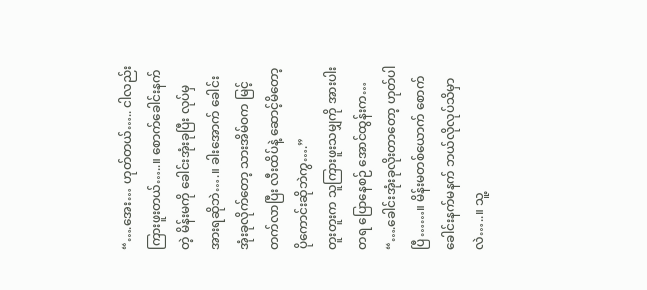“….အေး… ဟုတ်တယ်….. ငါလည်း ကြားဖူးတယ်…..။ စောက်ခေါင်းနက်တဲ့ မိန်းမကို ခေါင်းအုံးခုပြီး လုပ်မှအားရဆိုဘဲ….။ ခါးအောက် ခေါင်းအုံးခုလိုက်တော့ သားအိမ်ဝက မြင့်တက်လာပြီး လီးထိပ်နဲ့ ဆောင့်မိတော့ ပိုကောင်းဆိုဘဲကွ….”
တူးတူးက သူကြားဖူးသမျှကို အားပါးတရ ပြောနေစဉ် အောင်ထွန်းက…
“….ခေါင်းအုံးခုလိုးတာတော့ ဟုတ်ပါပြီ……။ မိန်းမတစ်ယောက် စောက်ခေါင်းနက်မနက် ဘယ်လိုလုပ်သိမှာလဲ…..။ သူ့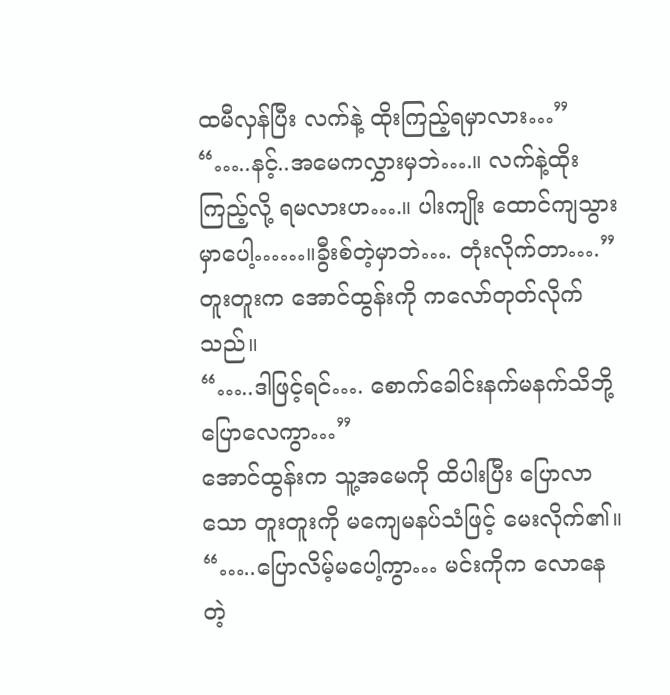ထမီလှန်ပြီး လက်နဲ့ ထိုးကြည့်ရမှာလား…”
“…..နင့်..အမေကလွှားမှဘဲ….။ လက်နဲ့ထိုးကြည့်လို့ ရမလားဟ….။ ပါးကျိုး ထောင်ကျသွားမှာပေါ့……။ခွီးစ်တဲ့မှာဘဲ…. တုံးလိုက်တာ….”
တူးတူးက အောင်ထွန်းကို ကလော်တုတ်လိုက်သည်။
“…..ဒါဖြင့်ရင်…. စောက်ခေါင်းနက်မနက်သိဘို့ ပြောလေကွာ…”
အောင်ထွန်းက သူ့အမေကို ထိပါးပြီး ပြောလာသော တူးတူးကို မကျေမနပ်သံဖြင့် မေးလိုက်၏။
“…..ပြောလိမ့်မပေါ့ကွာ… မင်းကိုက လောနေတဲ့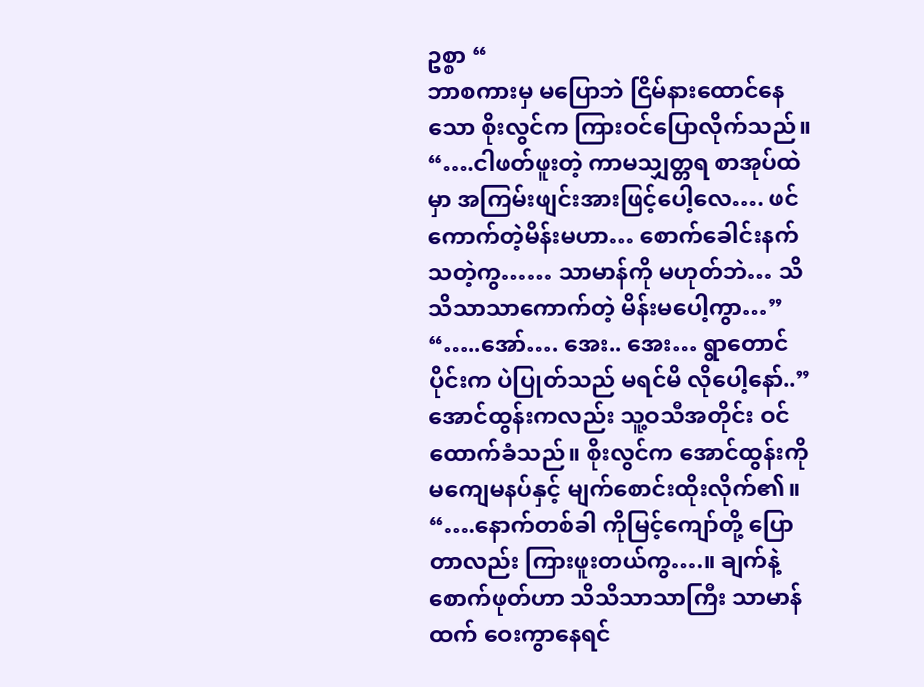ဥစ္စာ “
ဘာစကားမှ မပြောဘဲ ငြိမ်နားထောင်နေသော စိုးလွင်က ကြားဝင်ပြောလိုက်သည်။
“….ငါဖတ်ဖူးတဲ့ ကာမသျှတ္တရ စာအုပ်ထဲမှာ အကြမ်းဖျင်းအားဖြင့်ပေါ့လေ…. ဖင်ကောက်တဲ့မိန်းမဟာ… စောက်ခေါင်းနက်သတဲ့ကွ…… သာမာန်ကို မဟုတ်ဘဲ… သိသိသာသာကောက်တဲ့ မိန်းမပေါ့ကွာ…”
“…..အော်…. အေး.. အေး… ရွာတောင်ပိုင်းက ပဲပြုတ်သည် မရင်မိ လိုပေါ့နော်..”
အောင်ထွန်းကလည်း သူ့ဝသီအတိုင်း ဝင်ထောက်ခံသည်။ စိုးလွင်က အောင်ထွန်းကို မကျေမနပ်နှင့် မျက်စောင်းထိုးလိုက်၏။
“….နောက်တစ်ခါ ကိုမြင့်ကျော်တို့ ပြောတာလည်း ကြားဖူးတယ်ကွ….။ ချက်နဲ့စောက်ဖုတ်ဟာ သိသိသာသာကြီး သာမာန်ထက် ဝေးကွာနေရင်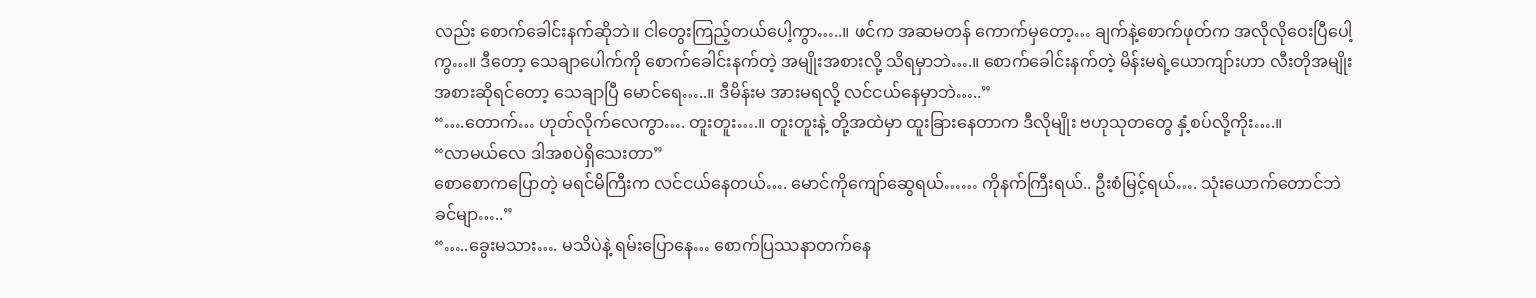လည်း စောက်ခေါင်းနက်ဆိုဘဲ။ ငါတွေးကြည့်တယ်ပေါ့ကွာ…..။ ဖင်က အဆမတန် ကောက်မှတော့… ချက်နဲ့စောက်ဖုတ်က အလိုလိုဝေးပြီပေါ့ကွ…။ ဒီတော့ သေချာပေါက်ကို စောက်ခေါင်းနက်တဲ့ အမျိုးအစားလို့ သိရမှာဘဲ….။ စောက်ခေါင်းနက်တဲ့ မိန်းမရဲ့ယောကျာ်းဟာ လီးတိုအမျိုးအစားဆိုရင်တော့ သေချာပြီ မောင်ရေ…..။ ဒီမိန်းမ အားမရလို့ လင်ငယ်နေမှာဘဲ…..”
“….တောက်… ဟုတ်လိုက်လေကွာ…. တူးတူး….။ တူးတူးနဲ့ တို့အထဲမှာ ထူးခြားနေတာက ဒီလိုမျိုး ဗဟုသုတတွေ နှံ့စပ်လို့ကိုး….။
“လာမယ်လေ ဒါအစပဲရှိသေးတာ”
စောစောကပြောတဲ့ မရင်မိကြီးက လင်ငယ်နေတယ်…. မောင်ကိုကျော်ဆွေရယ်…… ကိုနက်ကြီးရယ်.. ဦးစံမြင့်ရယ်…. သုံးယောက်တောင်ဘဲ ခင်မျာ…..”
“…..ခွေးမသား…. မသိပဲနဲ့ ရမ်းပြောနေ… စောက်ပြဿနာတက်နေ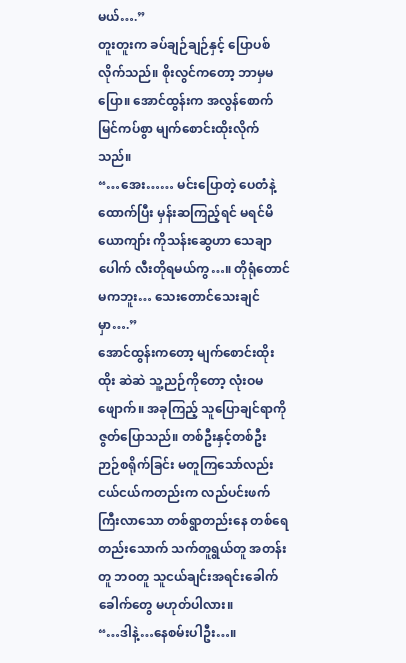မယ်….”
တူးတူးက ခပ်ချဉ်ချဉ်နှင့် ပြောပစ်လိုက်သည်။ စိုးလွင်ကတော့ ဘာမှမပြော။ အောင်ထွန်းက အလွန်စောက်မြင်ကပ်စွာ မျက်စောင်းထိုးလိုက်သည်။
“…အေး…… မင်းပြောတဲ့ ပေတံနဲ့ထောက်ပြီး မှန်းဆကြည့်ရင် မရင်မိယောကျာ်း ကိုသန်းဆွေဟာ သေချာပေါက် လီးတိုရမယ်ကွ…။ တိုရုံတောင်မကဘူး… သေးတောင်သေးချင်မှာ….”
အောင်ထွန်းကတော့ မျက်စောင်းထိုးထိုး ဆဲဆဲ သူ့ညဉ်ကိုတော့ လုံးဝမဖျောက်။ အခုကြည့် သူပြောချင်ရာကို ဇွတ်ပြောသည်။ တစ်ဦးနှင့်တစ်ဦး ဉာဉ်စရိုက်ခြင်း မတူကြသော်လည်း ငယ်ငယ်ကတည်းက လည်ပင်းဖက်ကြီးလာသော တစ်ရွာတည်းနေ တစ်ရေတည်းသောက် သက်တူရွယ်တူ အတန်းတူ ဘဝတူ သူငယ်ချင်းအရင်းခေါက်ခေါက်တွေ မဟုတ်ပါလား။
“…ဒါနဲ့…နေစမ်းပါဦး…။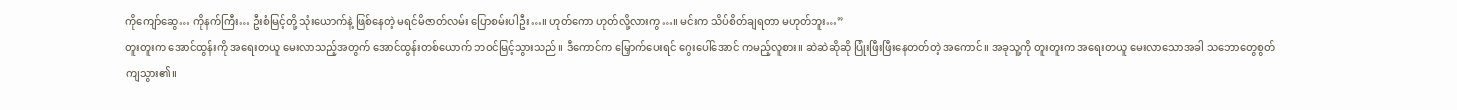ကိုကျော်ဆွေ… ကိုနက်ကြီး… ဦးစံမြင့်တို့ သုံးယောက်နဲ့ ဖြစ်နေတဲ့ မရင်မိဇာတ်လမ်း ပြောစမ်းပါဦး…။ ဟုတ်ကော ဟုတ်လို့လားကွ…။ မင်းက သိပ်စိတ်ချရတာ မဟုတ်ဘူး…”
တူးတူးက အောင်ထွန်းကို အရေးတယူ မေးလာသည့်အတွက် အောင်ထွန်းတစ်ယောက် ဘဝင်မြင့်သွားသည်။ ဒီကောင်က မြှောက်ပေးရင် ဂွေးပေါ်အောင် ကမည့်လူစား။ ဆဲဆဲဆိုဆို ပြုံးဖြီးဖြီးနေတတ်တဲ့ အကောင်။ အခုသူ့ကို တူးတူးက အရေးတယူ မေးလာသောအခါ သဘောတွေစွတ်ကျသွား၏။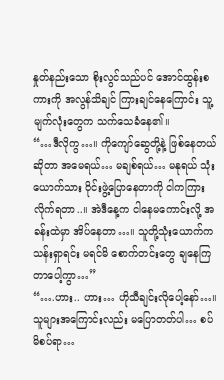နှုတ်နည်းသော စိုးလွင်သည်ပင် အောင်ထွန်းစကားကို အလွန်သိချင် ကြားချင်နေကြောင်း သူ့မျက်လုံးတွေက သက်သေခံနေ၏။
“…ဒီလိုကွ…။ ကိုကျော်ဆွေတို့နဲ့ ဖြစ်နေတယ်ဆိုတာ အမေရယ်… မချစ်ရယ်… မနုရယ် သုံးယောက်သား ဝိုင်းဖွဲ့ပြောနေတာကို ငါကကြားလိုက်ရတာ..။ အဲဒီနေ့က ငါနေမကောင်းလို့ အခန်းထဲမှာ အိပ်နေတာ…။ သူတို့သုံးယောက်က သန်းရှာရင်း မရင်မိ စောက်တင်းတွေ ချနေကြတာပေါ့ကွာ…”
“….ဟား.. ဟား… ဟိုသီချင်းလိုပေါ့နော်…။ သူများအကြောင်းလည်း မပြောတတ်ပါ… စပ်မိစပ်ရာ…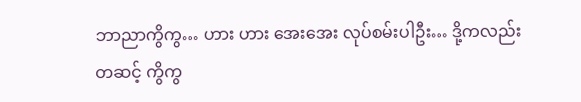ဘာညာကွိကွ… ဟား ဟား အေးအေး လုပ်စမ်းပါဦး… ဒို့ကလည်း တဆင့် ကွိကွ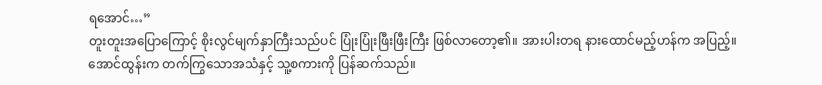ရအောင်…”
တူးတူးအပြောကြောင့် စိုးလွင်မျက်နှာကြီးသည်ပင် ပြုံးပြုံးဖြီးဖြီးကြီး ဖြစ်လာတော့၏။ အားပါးတရ နားထောင်မည့်ဟန်က အပြည့်။ အောင်ထွန်းက တက်ကြွသောအသံနှင့် သူ့စကားကို ပြန်ဆက်သည်။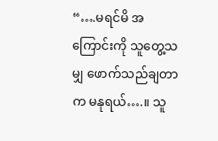“….မရင်မိ အကြောင်းကို သူတွေ့သမျှ ဖောက်သည်ချတာက မနုရယ်….။ သူ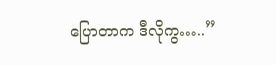ပြောတာက ဒီလိုကွ…..”